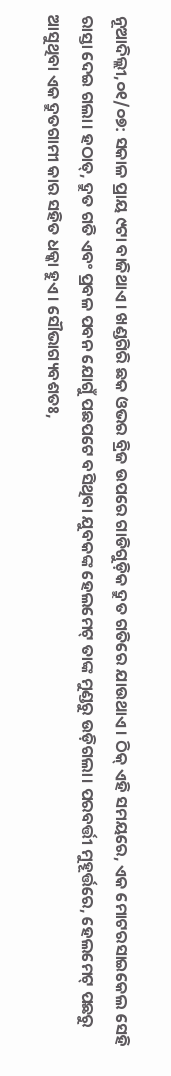ନୂଆଦିଲ୍ଲୀ,୦୧/୦୭: ସକାଳ ପ୍ରାୟ ୯ଟା ବାଜିଥାଏ। ଖଣ୍ଡଗିରି ଛକ ଓଭର ବ୍ରିଜ ଉପରେ ଗାଡିଗୁଡ଼ିକ ଦ୍ରୁତ ଗତିରେ ଯାଉଥାଏ। ଠିକ୍ ଏହି ସମୟରେ, ଏକ ମୋଟରସାଇକେଲ ସେହି ରାସ୍ତା ଦେଇ ଗଲା। ହଠାତ୍, ଦ୍ରୁତ ଗତି ଏବଂ ପ୍ରବଳ ପବନ ଯୋଗୁଁ ପଛପଟେ ବସିଥିବା ଯୁବକଙ୍କ ହେଲମେଟ୍ ତାଙ୍କ ମୁଣ୍ଡରୁ ଉଡ଼ିଗଲା। ପରବର୍ତ୍ତୀ ମୁହୂର୍ତ୍ତରେ, ହେଲମେଟ୍ ପଛରୁ ଆସୁଥିବା ଏକ ଦ୍ରୁତଗାମୀ କାର ସହିତ ଧକ୍କା ହୁଏ। ସୌଭାଗ୍ୟବଶତଃ,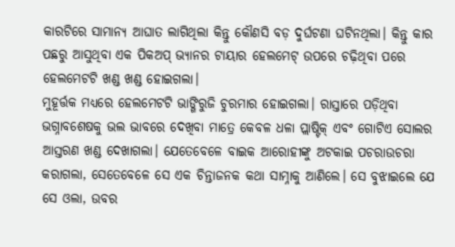କାରଟିରେ ସାମାନ୍ୟ ଆଘାତ ଲାଗିଥିଲା କିନ୍ତୁ କୌଣସି ବଡ଼ ଦୁର୍ଘଟଣା ଘଟିନଥିଲା। କିନ୍ତୁ କାର ପଛରୁ ଆସୁଥିବା ଏକ ପିକଅପ୍ ଭ୍ୟାନର ଟାୟାର ହେଲମେଟ୍ ଉପରେ ଚଢ଼ିଥିବା ପରେ ହେଲମେଟଟି ଖଣ୍ଡ ଖଣ୍ଡ ହୋଇଗଲା।
ମୁହୂର୍ତ୍ତକ ମଧ୍ୟରେ ହେଲମେଟଟି ଭାଙ୍ଗିରୁଜି ଚୁରମାର ହୋଇଗଲା। ରାସ୍ତାରେ ପଡ଼ିଥିବା ଭଗ୍ନାବଶେଷକୁ ଭଲ ଭାବରେ ଦେଖିବା ମାତ୍ରେ କେବଳ ଧଳା ପ୍ଲାଷ୍ଟିକ୍ ଏବଂ ଗୋଟିଏ ସୋଲର ଆସ୍ତରଣ ଖଣ୍ଡ ଦେଖାଗଲା। ଯେତେବେଳେ ବାଇକ ଆରୋହୀଙ୍କୁ ଅଟକାଇ ପଚରାଉଚରା କରାଗଲା, ସେତେବେଳେ ସେ ଏକ ଚିନ୍ତାଜନକ କଥା ସାମ୍ନାକୁ ଆଣିଲେ। ସେ ବୁଝାଇଲେ ଯେ ସେ ଓଲା, ଉବର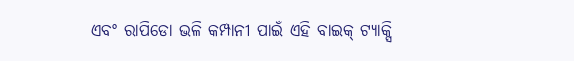ଏବଂ ରାପିଡୋ ଭଳି କମ୍ପାନୀ ପାଇଁ ଏହି ବାଇକ୍ ଟ୍ୟାକ୍ସି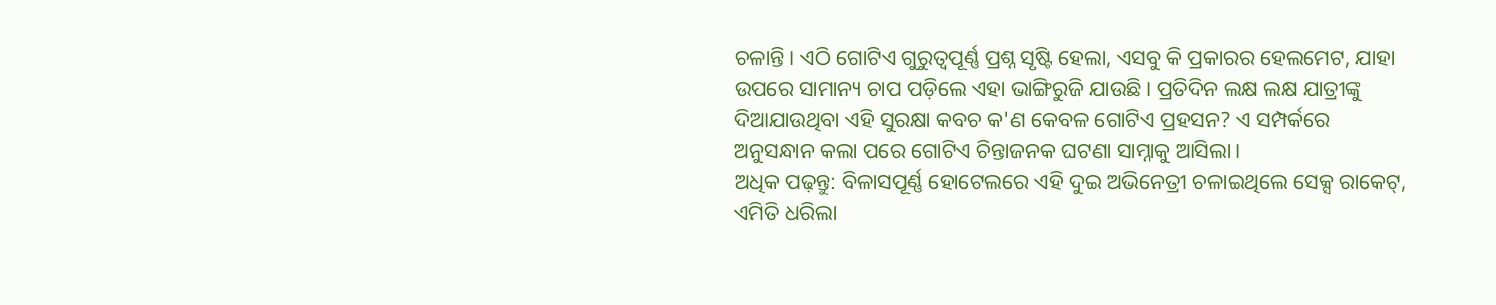ଚଳାନ୍ତି। ଏଠି ଗୋଟିଏ ଗୁରୁତ୍ବପୂର୍ଣ୍ଣ ପ୍ରଶ୍ନ ସୃଷ୍ଟି ହେଲା, ଏସବୁ କି ପ୍ରକାରର ହେଲମେଟ, ଯାହା ଉପରେ ସାମାନ୍ୟ ଚାପ ପଡ଼ିଲେ ଏହା ଭାଙ୍ଗିରୁଜି ଯାଉଛି। ପ୍ରତିଦିନ ଲକ୍ଷ ଲକ୍ଷ ଯାତ୍ରୀଙ୍କୁ ଦିଆଯାଉଥିବା ଏହି ସୁରକ୍ଷା କବଚ କ'ଣ କେବଳ ଗୋଟିଏ ପ୍ରହସନ? ଏ ସମ୍ପର୍କରେ ଅନୁସନ୍ଧାନ କଲା ପରେ ଗୋଟିଏ ଚିନ୍ତାଜନକ ଘଟଣା ସାମ୍ନାକୁ ଆସିଲା।
ଅଧିକ ପଢ଼ନ୍ତୁ: ବିଳାସପୂର୍ଣ୍ଣ ହୋଟେଲରେ ଏହି ଦୁଇ ଅଭିନେତ୍ରୀ ଚଳାଇଥିଲେ ସେକ୍ସ ରାକେଟ୍, ଏମିତି ଧରିଲା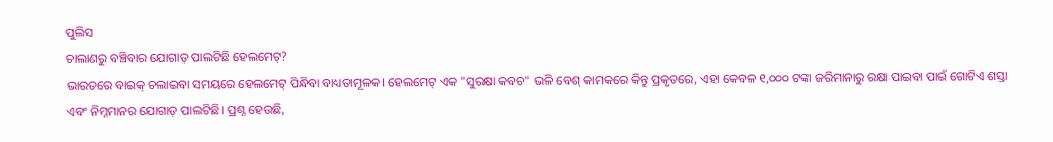ପୁଲିସ
ଚାଲାଣରୁ ବଞ୍ଚିବାର ଯୋଗାଡ଼ ପାଲଟିଛି ହେଲମେଟ୍?
ଭାରତରେ ବାଇକ୍ ଚଲାଇବା ସମୟରେ ହେଲମେଟ୍ ପିନ୍ଧିବା ବାଧ୍ୟତାମୂଳକ। ହେଲମେଟ୍ ଏକ "ସୁରକ୍ଷା କବଚ" ଭଳି ବେଶ୍ କାମକରେ କିନ୍ତୁ ପ୍ରକୃତରେ, ଏହା କେବଳ ୧,୦୦୦ ଟଙ୍କା ଜରିମାନାରୁ ରକ୍ଷା ପାଇବା ପାଇଁ ଗୋଟିଏ ଶସ୍ତା ଏବଂ ନିମ୍ନମାନର ଯୋଗାଡ଼ ପାଲଟିଛି। ପ୍ରଶ୍ନ ହେଉଛି,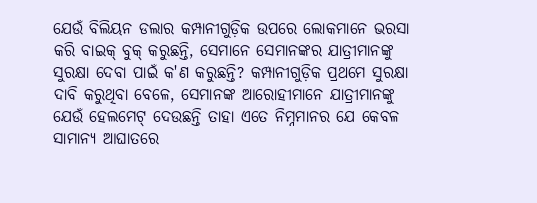ଯେଉଁ ବିଲିୟନ ଡଲାର କମ୍ପାନୀଗୁଡ଼ିକ ଉପରେ ଲୋକମାନେ ଭରସା କରି ବାଇକ୍ ବୁକ୍ କରୁଛନ୍ତି, ସେମାନେ ସେମାନଙ୍କର ଯାତ୍ରୀମାନଙ୍କୁ ସୁରକ୍ଷା ଦେବା ପାଇଁ କ'ଣ କରୁଛନ୍ତି? କମ୍ପାନୀଗୁଡ଼ିକ ପ୍ରଥମେ ସୁରକ୍ଷା ଦାବି କରୁଥିବା ବେଳେ, ସେମାନଙ୍କ ଆରୋହୀମାନେ ଯାତ୍ରୀମାନଙ୍କୁ ଯେଉଁ ହେଲମେଟ୍ ଦେଉଛନ୍ତି ତାହା ଏତେ ନିମ୍ନମାନର ଯେ କେବଳ ସାମାନ୍ୟ ଆଘାତରେ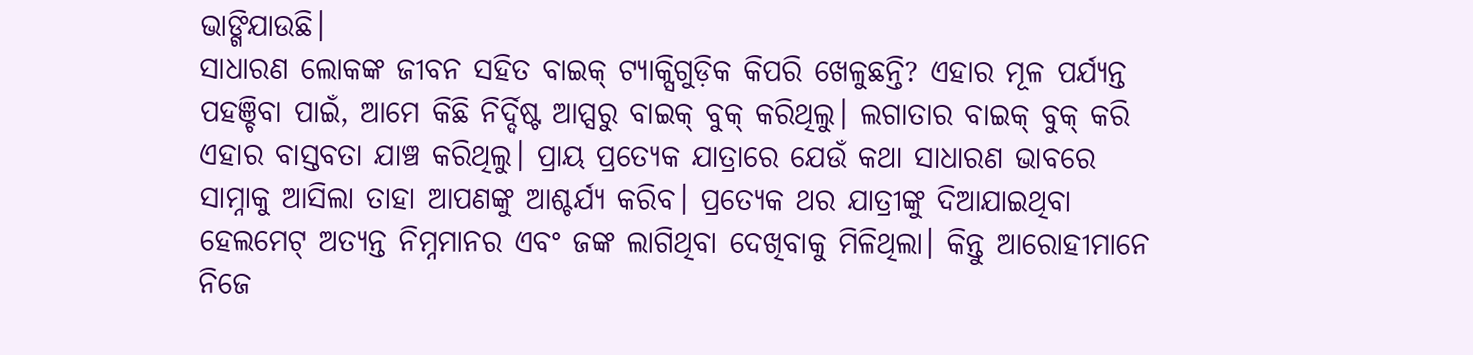ଭାଙ୍ଗିଯାଉଛି।
ସାଧାରଣ ଲୋକଙ୍କ ଜୀବନ ସହିତ ବାଇକ୍ ଟ୍ୟାକ୍ସିଗୁଡ଼ିକ କିପରି ଖେଳୁଛନ୍ତି? ଏହାର ମୂଳ ପର୍ଯ୍ୟନ୍ତ ପହଞ୍ଚିବା ପାଇଁ, ଆମେ କିଛି ନିର୍ଦ୍ଦିଷ୍ଟ ଆପ୍ସରୁ ବାଇକ୍ ବୁକ୍ କରିଥିଲୁ। ଲଗାତାର ବାଇକ୍ ବୁକ୍ କରି ଏହାର ବାସ୍ତବତା ଯାଞ୍ଚ କରିଥିଲୁ। ପ୍ରାୟ ପ୍ରତ୍ୟେକ ଯାତ୍ରାରେ ଯେଉଁ କଥା ସାଧାରଣ ଭାବରେ ସାମ୍ନାକୁ ଆସିଲା ତାହା ଆପଣଙ୍କୁ ଆଶ୍ଚର୍ଯ୍ୟ କରିବ। ପ୍ରତ୍ୟେକ ଥର ଯାତ୍ରୀଙ୍କୁ ଦିଆଯାଇଥିବା ହେଲମେଟ୍ ଅତ୍ୟନ୍ତ ନିମ୍ନମାନର ଏବଂ ଜଙ୍କ ଲାଗିଥିବା ଦେଖିବାକୁ ମିଳିଥିଲା। କିନ୍ତୁ ଆରୋହୀମାନେ ନିଜେ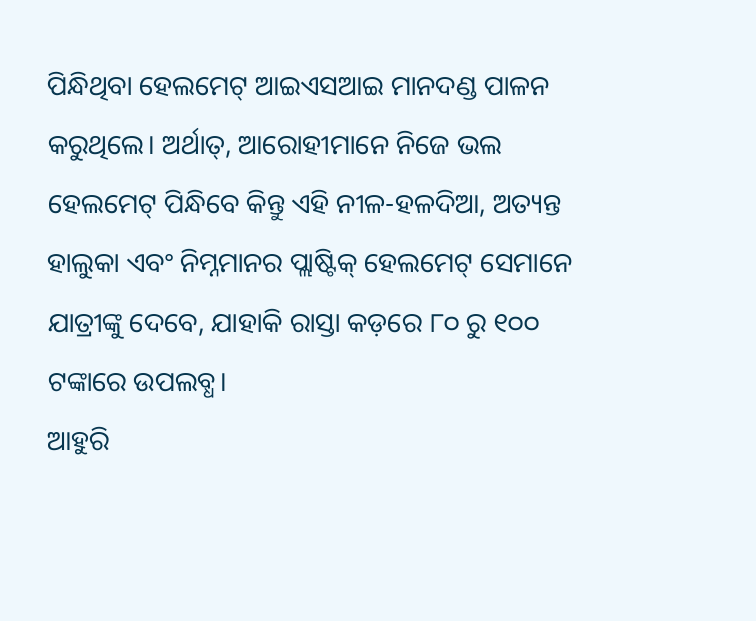ପିନ୍ଧିଥିବା ହେଲମେଟ୍ ଆଇଏସଆଇ ମାନଦଣ୍ଡ ପାଳନ କରୁଥିଲେ। ଅର୍ଥାତ୍, ଆରୋହୀମାନେ ନିଜେ ଭଲ ହେଲମେଟ୍ ପିନ୍ଧିବେ କିନ୍ତୁ ଏହି ନୀଳ-ହଳଦିଆ, ଅତ୍ୟନ୍ତ ହାଲୁକା ଏବଂ ନିମ୍ନମାନର ପ୍ଲାଷ୍ଟିକ୍ ହେଲମେଟ୍ ସେମାନେ ଯାତ୍ରୀଙ୍କୁ ଦେବେ, ଯାହାକି ରାସ୍ତା କଡ଼ରେ ୮୦ ରୁ ୧୦୦ ଟଙ୍କାରେ ଉପଲବ୍ଧ।
ଆହୁରି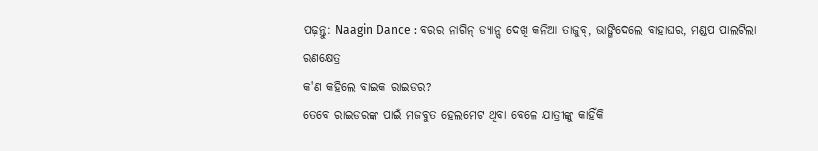ପଢ଼ନ୍ତୁ: Naagin Dance : ବରର ନାଗିନ୍ ଡ୍ୟାନ୍ସ ଦେଖି କନିଆ ତାଜୁବ୍, ଭାଙ୍ଗିଦେଲେ ବାହାଘର, ମଣ୍ଡପ ପାଲଟିଲା ରଣକ୍ଷେତ୍ର
କ'ଣ କହିଲେ ବାଇକ ରାଇଡର?
ତେବେ ରାଇଡରଙ୍କ ପାଇଁ ମଜବୁତ ହେଲମେଟ ଥିବା ବେଳେ ଯାତ୍ରୀଙ୍କୁ କାହିଁକି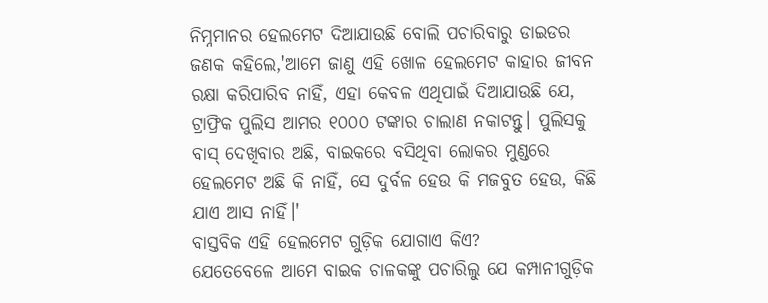ନିମ୍ନମାନର ହେଲମେଟ ଦିଆଯାଉଛି ବୋଲି ପଚାରିବାରୁ ଡାଇଡର ଜଣକ କହିଲେ,'ଆମେ ଜାଣୁ ଏହି ଖୋଳ ହେଲମେଟ କାହାର ଜୀବନ ରକ୍ଷା କରିପାରିବ ନାହିଁ, ଏହା କେବଳ ଏଥିପାଇଁ ଦିଆଯାଉଛି ଯେ, ଟ୍ରାଫ୍ରିକ ପୁଲିସ ଆମର ୧୦୦୦ ଟଙ୍କାର ଚାଲାଣ ନକାଟନ୍ତୁ। ପୁଲିସକୁ ବାସ୍ ଦେଖିବାର ଅଛି, ବାଇକରେ ବସିଥିବା ଲୋକର ମୁଣ୍ଡରେ ହେଲମେଟ ଅଛି କି ନାହିଁ, ସେ ଦୁର୍ବଳ ହେଉ କି ମଜବୁତ ହେଉ, କିଛି ଯାଏ ଆସ ନାହିଁ।'
ବାସ୍ତବିକ ଏହି ହେଲମେଟ ଗୁଡ଼ିକ ଯୋଗାଏ କିଏ?
ଯେତେବେଳେ ଆମେ ବାଇକ ଚାଳକଙ୍କୁ ପଚାରିଲୁ ଯେ କମ୍ପାନୀଗୁଡ଼ିକ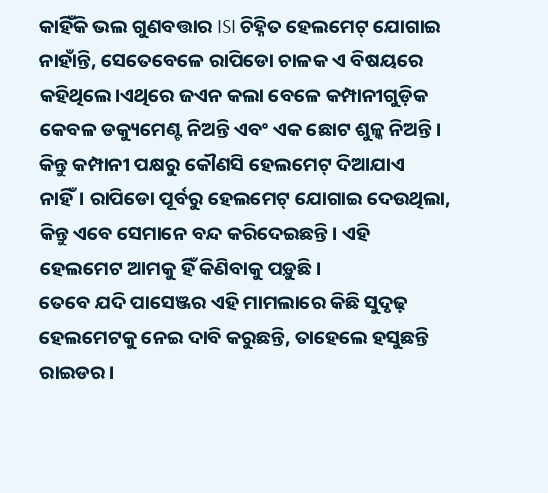କାହିଁକି ଭଲ ଗୁଣବତ୍ତାର ISI ଚିହ୍ନିତ ହେଲମେଟ୍ ଯୋଗାଇ ନାହାଁନ୍ତି, ସେତେବେଳେ ରାପିଡୋ ଚାଳକ ଏ ବିଷୟରେ କହିଥିଲେ।ଏଥିରେ ଜଏନ କଲା ବେଳେ କମ୍ପାନୀଗୁଡ଼ିକ କେବଳ ଡକ୍ୟୁମେଣ୍ଟ ନିଅନ୍ତି ଏବଂ ଏକ ଛୋଟ ଶୁଳ୍କ ନିଅନ୍ତି। କିନ୍ତୁ କମ୍ପାନୀ ପକ୍ଷରୁ କୌଣସି ହେଲମେଟ୍ ଦିଆଯାଏ ନାହିଁ। ରାପିଡୋ ପୂର୍ବରୁ ହେଲମେଟ୍ ଯୋଗାଇ ଦେଉଥିଲା, କିନ୍ତୁ ଏବେ ସେମାନେ ବନ୍ଦ କରିଦେଇଛନ୍ତି। ଏହି ହେଲମେଟ ଆମକୁ ହିଁ କିଣିବାକୁ ପଡ଼ୁଛି।
ତେବେ ଯଦି ପାସେଞ୍ଜର ଏହି ମାମଲାରେ କିଛି ସୁଦୃଢ଼ ହେଲମେଟକୁ ନେଇ ଦାବି କରୁଛନ୍ତି, ତାହେଲେ ହସୁଛନ୍ତି ରାଇଡର।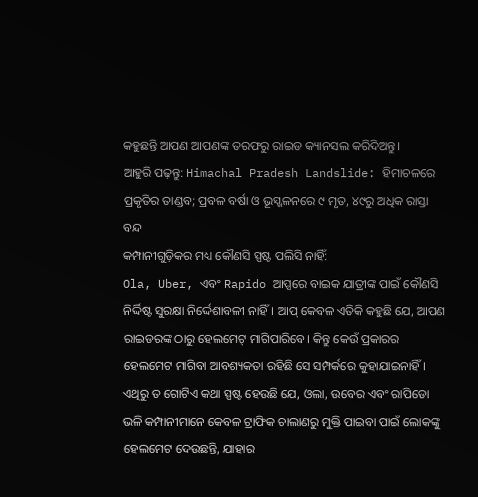କହୁଛନ୍ତି ଆପଣ ଆପଣଙ୍କ ତରଫରୁ ରାଇଡ କ୍ୟାନସଲ କରିଦିଅନ୍ତୁ।
ଆହୁରି ପଢ଼ନ୍ତୁ: Himachal Pradesh Landslide: ହିମାଚଳରେ ପ୍ରକୃତିର ତାଣ୍ଡବ; ପ୍ରବଳ ବର୍ଷା ଓ ଭୂସ୍ଖଳନରେ ୯ ମୃତ, ୪୯ରୁ ଅଧିକ ରାସ୍ତା ବନ୍ଦ
କମ୍ପାନୀଗୁଡ଼ିକର ମଧ୍ୟ କୌଣସି ସ୍ପଷ୍ଟ ପଲିସି ନାହିଁ:
Ola, Uber, ଏବଂ Rapido ଆପ୍ସରେ ବାଇକ ଯାତ୍ରୀଙ୍କ ପାଇଁ କୌଣସି ନିର୍ଦ୍ଦିଷ୍ଟ ସୁରକ୍ଷା ନିର୍ଦ୍ଦେଶାବଳୀ ନାହିଁ। ଆପ୍ କେବଳ ଏତିକି କହୁଛି ଯେ, ଆପଣ ରାଇଡରଙ୍କ ଠାରୁ ହେଲମେଟ୍ ମାଗିପାରିବେ। କିନ୍ତୁ କେଉଁ ପ୍ରକାରର ହେଲମେଟ ମାଗିବା ଆବଶ୍ୟକତା ରହିଛି ସେ ସମ୍ପର୍କରେ କୁହାଯାଇନାହିଁ।
ଏଥିରୁ ତ ଗୋଟିଏ କଥା ସ୍ପଷ୍ଟ ହେଉଛି ଯେ, ଓଲା, ଉବେର ଏବଂ ରାପିଡୋ ଭଳି କମ୍ପାନୀମାନେ କେବଳ ଟ୍ରାଫିକ ଚାଲାଣରୁ ମୁକ୍ତି ପାଇବା ପାଇଁ ଲୋକଙ୍କୁ ହେଲମେଟ ଦେଉଛନ୍ତି, ଯାହାର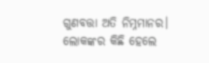ଗୁଣବତ୍ତା ଅତି ନିମ୍ନମାନର। ଲୋକଙ୍କର କିଛି ହେଲେ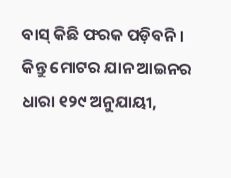ବାସ୍ କିଛି ଫରକ ପଡ଼ିବନି। କିନ୍ତୁ ମୋଟର ଯାନ ଆଇନର ଧାରା ୧୨୯ ଅନୁଯାୟୀ,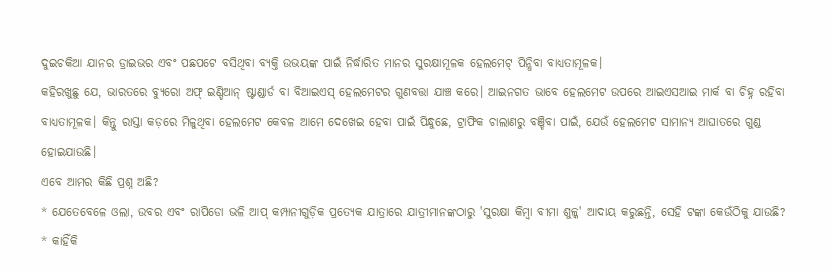ଦୁଇଚକିଆ ଯାନର ଡ୍ରାଇଭର ଏବଂ ପଛପଟେ ବସିଥିବା ବ୍ୟକ୍ତି ଉଭୟଙ୍କ ପାଇଁ ନିର୍ଦ୍ଧାରିତ ମାନର ସୁରକ୍ଷାମୂଳକ ହେଲମେଟ୍ ପିନ୍ଧିବା ବାଧ୍ୟତାମୂଳକ।
କହିରଖୁଛୁ ଯେ, ଭାରତରେ ବ୍ୟୁରୋ ଅଫ୍ ଇଣ୍ଡିଆନ୍ ଷ୍ଟାଣ୍ଡାର୍ଡ ବା ବିଆଇଏସ୍ ହେଲମେଟର ଗୁଣବତ୍ତା ଯାଞ୍ଚ କରେ। ଆଇନଗତ ଭାବେ ହେଲମେଟ ଉପରେ ଆଇଏସଆଇ ମାର୍କ ବା ଚିହ୍ନ ରହିବା ବାଧ୍ୟତାମୂଳକ। କିନ୍ତୁ ରାସ୍ତା କଡ଼ରେ ମିଳୁଥିବା ହେଲମେଟ କେବଳ ଆମେ ଦେଖେଇ ହେବା ପାଇଁ ପିନ୍ଧୁଛେ, ଟ୍ରାଫିକ ଚାଲାଣରୁ ବଞ୍ଚିବା ପାଇଁ, ଯେଉଁ ହେଲମେଟ ସାମାନ୍ୟ ଆଘାତରେ ଗୁଣ୍ଡ ହୋଇଯାଉଛି।
ଏବେ ଆମର କିଛି ପ୍ରଶ୍ନ ଅଛି?
* ଯେତେବେଳେ ଓଲା, ଉବର ଏବଂ ରାପିଡୋ ଭଳି ଆପ୍ କମ୍ପାନୀଗୁଡ଼ିକ ପ୍ରତ୍ୟେକ ଯାତ୍ରାରେ ଯାତ୍ରୀମାନଙ୍କଠାରୁ 'ସୁରକ୍ଷା କିମ୍ବା ବୀମା ଶୁଳ୍କ' ଆଦାୟ କରୁଛନ୍ତି, ସେହି ଟଙ୍କା କେଉଁଠିକୁ ଯାଉଛି?
* କାହିଁକି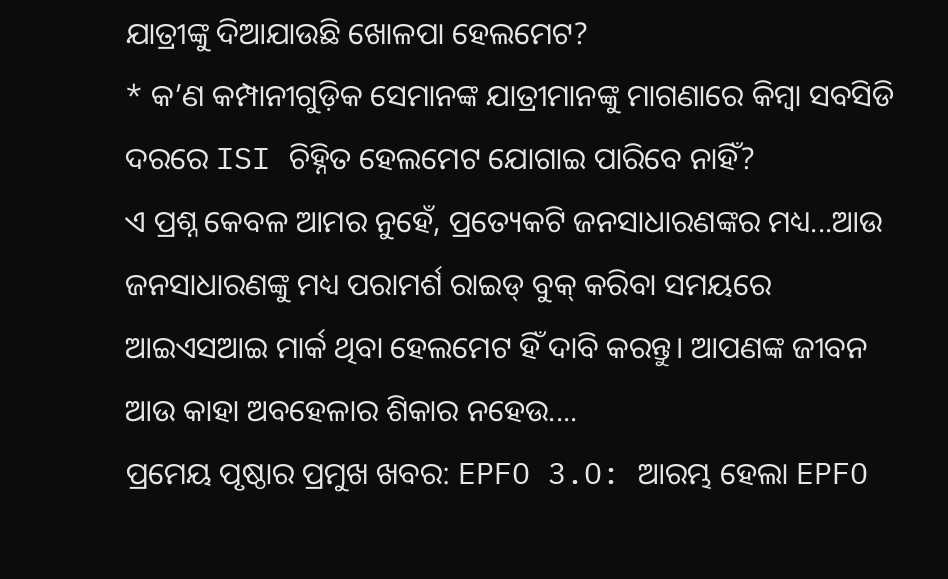ଯାତ୍ରୀଙ୍କୁ ଦିଆଯାଉଛି ଖୋଳପା ହେଲମେଟ?
* କ’ଣ କମ୍ପାନୀଗୁଡ଼ିକ ସେମାନଙ୍କ ଯାତ୍ରୀମାନଙ୍କୁ ମାଗଣାରେ କିମ୍ବା ସବସିଡି ଦରରେ ISI ଚିହ୍ନିତ ହେଲମେଟ ଯୋଗାଇ ପାରିବେ ନାହିଁ?
ଏ ପ୍ରଶ୍ନ କେବଳ ଆମର ନୁହେଁ, ପ୍ରତ୍ୟେକଟି ଜନସାଧାରଣଙ୍କର ମଧ୍ୟ...ଆଉ ଜନସାଧାରଣଙ୍କୁ ମଧ୍ୟ ପରାମର୍ଶ ରାଇଡ୍ ବୁକ୍ କରିବା ସମୟରେ ଆଇଏସଆଇ ମାର୍କ ଥିବା ହେଲମେଟ ହିଁ ଦାବି କରନ୍ତୁ। ଆପଣଙ୍କ ଜୀବନ ଆଉ କାହା ଅବହେଳାର ଶିକାର ନହେଉ....
ପ୍ରମେୟ ପୃଷ୍ଠାର ପ୍ରମୁଖ ଖବର: EPFO 3.O: ଆରମ୍ଭ ହେଲା EPFO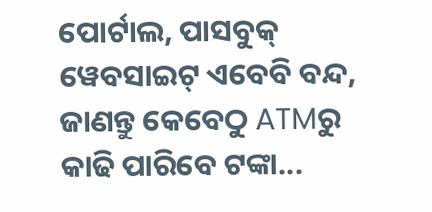ପୋର୍ଟାଲ, ପାସବୁକ୍ ୱେବସାଇଟ୍ ଏବେବି ବନ୍ଦ, ଜାଣନ୍ତୁ କେବେଠୁ ATMରୁ କାଢି ପାରିବେ ଟଙ୍କା...